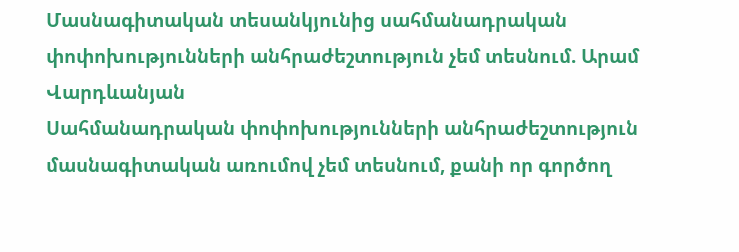Մասնագիտական տեսանկյունից սահմանադրական փոփոխությունների անհրաժեշտություն չեմ տեսնում. Արամ Վարդևանյան
Սահմանադրական փոփոխությունների անհրաժեշտություն մասնագիտական առումով չեմ տեսնում, քանի որ գործող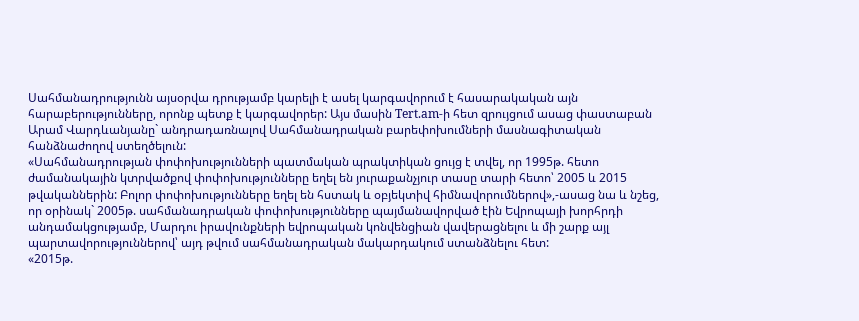Սահմանադրությունն այսօրվա դրությամբ կարելի է ասել կարգավորում է հասարակական այն հարաբերությունները, որոնք պետք է կարգավորեր: Այս մասին Tert.am-ի հետ զրույցում ասաց փաստաբան Արամ Վարդևանյանը` անդրադառնալով Սահմանադրական բարեփոխումների մասնագիտական հանձնաժողով ստեղծելուն:
«Սահմանադրության փոփոխությունների պատմական պրակտիկան ցույց է տվել, որ 1995թ. հետո ժամանակային կտրվածքով փոփոխությունները եղել են յուրաքանչյուր տասը տարի հետո՝ 2005 և 2015 թվականներին: Բոլոր փոփոխությունները եղել են հստակ և օբյեկտիվ հիմնավորումներով»,-ասաց նա և նշեց, որ օրինակ` 2005թ. սահմանադրական փոփոխությունները պայմանավորված էին Եվրոպայի խորհրդի անդամակցությամբ, Մարդու իրավունքների եվրոպական կոնվենցիան վավերացնելու և մի շարք այլ պարտավորություններով՝ այդ թվում սահմանադրական մակարդակում ստանձնելու հետ:
«2015թ.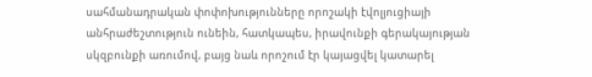սահմանադրական փոփոխությունները որոշակի էվոլյուցիայի անհրաժեշտություն ունեին, հատկապես, իրավունքի գերակայության սկզբունքի առումով, բայց նաև որոշում էր կայացվել կատարել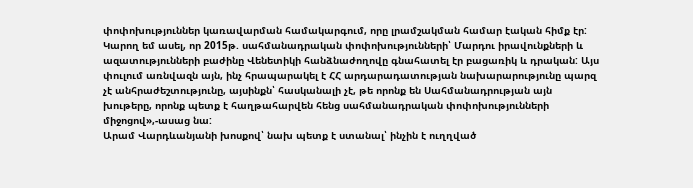փոփոխություններ կառավարման համակարգում, որը լրամշակման համար էական հիմք էր: Կարող եմ ասել, որ 2015թ. սահմանադրական փոփոխությունների՝ Մարդու իրավունքների և ազատությունների բաժինը Վենետիկի հանձնաժողովը գնահատել էր բացառիկ և դրական: Այս փուլում առնվազն այն, ինչ հրապարակել է ՀՀ արդարադատության նախարարությունը պարզ չէ անհրաժեշտությունը, այսինքն՝ հասկանալի չէ, թե որոնք են Սահմանադրության այն խութերը, որոնք պետք է հաղթահարվեն հենց սահմանադրական փոփոխությունների միջոցով»,-ասաց նա:
Արամ Վարդևանյանի խոսքով՝ նախ պետք է ստանալ՝ ինչին է ուղղված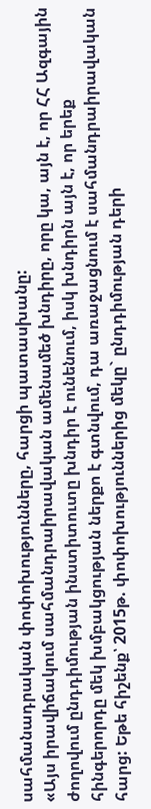սահմանադրական փոփոխությունները, հարցի պատասխանը:
«Այս իրավիճակում սահմանդրաիրավական ամենամեծ խնդիրը, որը կա, այն է, որ ՀՀ Ազգային ժողովում ընդդիմության ինստիտուտը խնդիր է ունենում, իսկ խնդիրն այն է, որ երեք հինգերորդը մեկ խմբակցության ներքո է գտնվում, դա առաջացնում է սահմանդրաիրավական հարց: Եթե հիշենք՝ 2015թ. փոփոխություններից մեկը` ընդդիմության դերի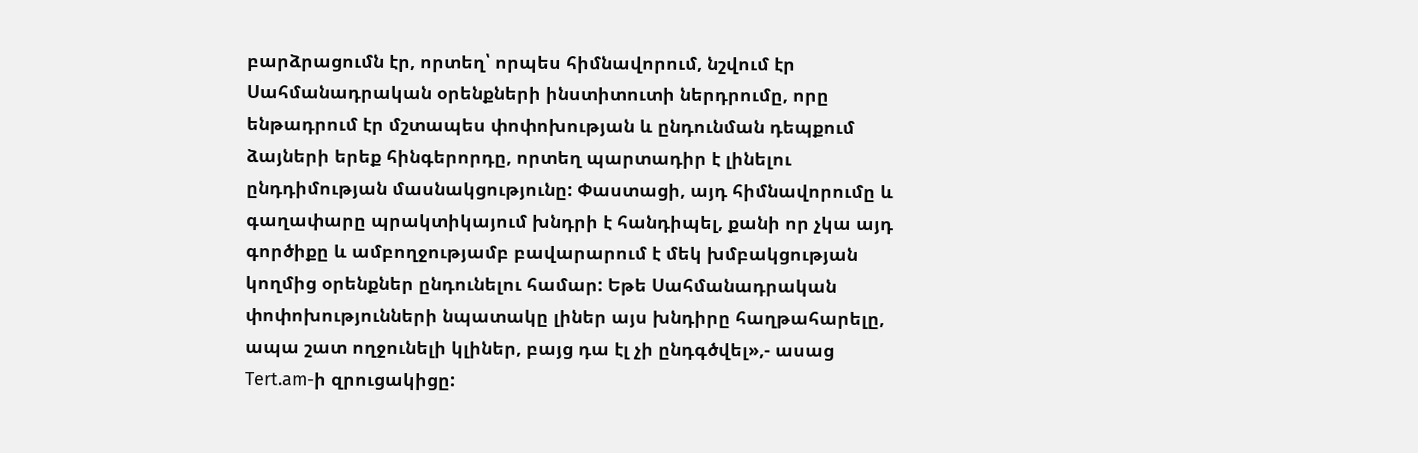բարձրացումն էր, որտեղ՝ որպես հիմնավորում, նշվում էր Սահմանադրական օրենքների ինստիտուտի ներդրումը, որը ենթադրում էր մշտապես փոփոխության և ընդունման դեպքում ձայների երեք հինգերորդը, որտեղ պարտադիր է լինելու ընդդիմության մասնակցությունը: Փաստացի, այդ հիմնավորումը և գաղափարը պրակտիկայում խնդրի է հանդիպել, քանի որ չկա այդ գործիքը և ամբողջությամբ բավարարում է մեկ խմբակցության կողմից օրենքներ ընդունելու համար: Եթե Սահմանադրական փոփոխությունների նպատակը լիներ այս խնդիրը հաղթահարելը, ապա շատ ողջունելի կլիներ, բայց դա էլ չի ընդգծվել»,- ասաց Tert.am-ի զրուցակիցը: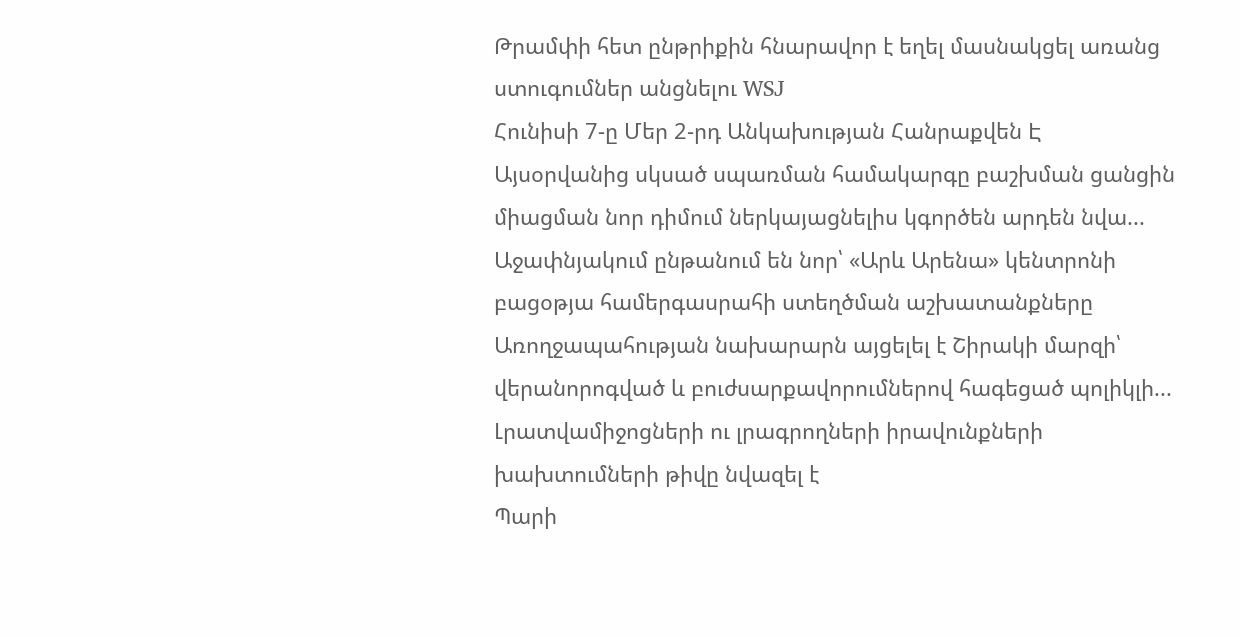Թրամփի հետ ընթրիքին հնարավոր է եղել մասնակցել առանց ստուգումներ անցնելու WSJ
Հունիսի 7-ը Մեր 2-րդ Անկախության Հանրաքվեն Է
Այսօրվանից սկսած սպառման համակարգը բաշխման ցանցին միացման նոր դիմում ներկայացնելիս կգործեն արդեն նվա...
Աջափնյակում ընթանում են նոր՝ «Արև Արենա» կենտրոնի բացօթյա համերգասրահի ստեղծման աշխատանքները
Առողջապահության նախարարն այցելել է Շիրակի մարզի՝ վերանորոգված և բուժսարքավորումներով հագեցած պոլիկլի...
Լրատվամիջոցների ու լրագրողների իրավունքների խախտումների թիվը նվազել է
Պարի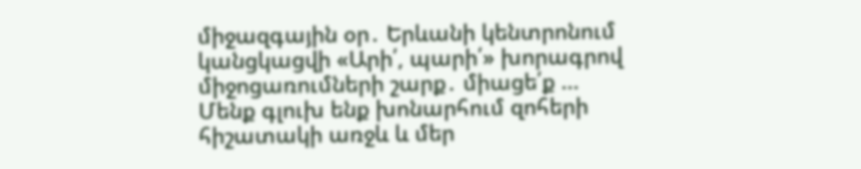միջազգային օր․ Երևանի կենտրոնում կանցկացվի «Արի՛, պարի՛» խորագրով միջոցառումների շարք․ միացե՛ք ...
Մենք գլուխ ենք խոնարհում զոհերի հիշատակի առջև և մեր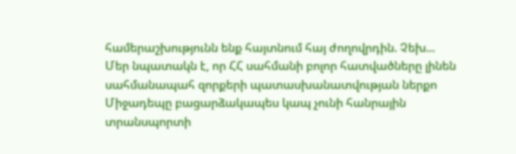համերաշխությունն ենք հայտնում հայ ժողովրդին. Չեխ...
Մեր նպատակն է, որ ՀՀ սահմանի բոլոր հատվածները լինեն սահմանապահ զորքերի պատասխանատվության ներքո
Միջադեպը բացարձակապես կապ չունի հանրային տրանսպորտի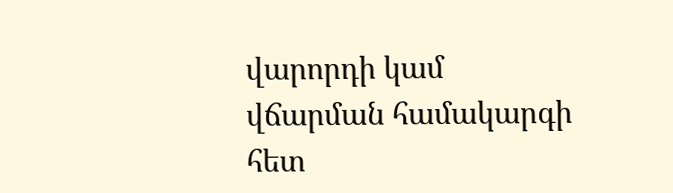վարորդի կամ վճարման համակարգի հետ